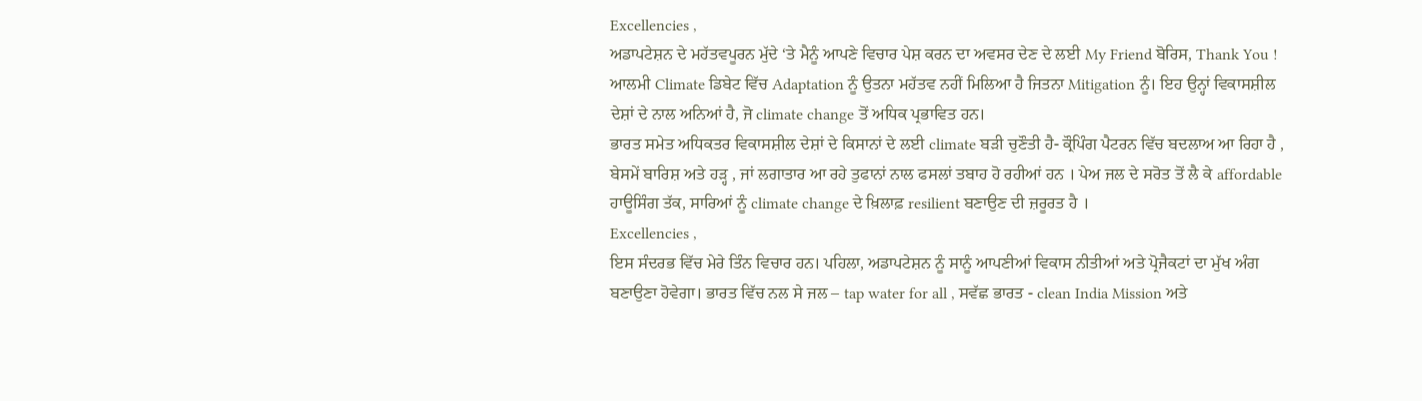Excellencies ,
ਅਡਾਪਟੇਸ਼ਨ ਦੇ ਮਹੱਤਵਪੂਰਨ ਮੁੱਦੇ ‘ਤੇ ਮੈਨੂੰ ਆਪਣੇ ਵਿਚਾਰ ਪੇਸ਼ ਕਰਨ ਦਾ ਅਵਸਰ ਦੇਣ ਦੇ ਲਈ My Friend ਬੋਰਿਸ, Thank You ! ਆਲਮੀ Climate ਡਿਬੇਟ ਵਿੱਚ Adaptation ਨੂੰ ਉਤਨਾ ਮਹੱਤਵ ਨਹੀਂ ਮਿਲਿਆ ਹੈ ਜਿਤਨਾ Mitigation ਨੂੰ। ਇਹ ਉਨ੍ਹਾਂ ਵਿਕਾਸਸ਼ੀਲ ਦੇਸ਼ਾਂ ਦੇ ਨਾਲ ਅਨਿਆਂ ਹੈ, ਜੋ climate change ਤੋਂ ਅਧਿਕ ਪ੍ਰਭਾਵਿਤ ਹਨ।
ਭਾਰਤ ਸਮੇਤ ਅਧਿਕਤਰ ਵਿਕਾਸਸ਼ੀਲ ਦੇਸ਼ਾਂ ਦੇ ਕਿਸਾਨਾਂ ਦੇ ਲਈ climate ਬੜੀ ਚੁਣੌਤੀ ਹੈ- ਕ੍ਰੌਪਿੰਗ ਪੈਟਰਨ ਵਿੱਚ ਬਦਲਾਅ ਆ ਰਿਹਾ ਹੈ , ਬੇਸਮੇਂ ਬਾਰਿਸ਼ ਅਤੇ ਹੜ੍ਹ , ਜਾਂ ਲਗਾਤਾਰ ਆ ਰਹੇ ਤੁਫਾਨਾਂ ਨਾਲ ਫਸਲਾਂ ਤਬਾਹ ਹੋ ਰਹੀਆਂ ਹਨ । ਪੇਅ ਜਲ ਦੇ ਸਰੋਤ ਤੋਂ ਲੈ ਕੇ affordable ਹਾਊਸਿੰਗ ਤੱਕ, ਸਾਰਿਆਂ ਨੂੰ climate change ਦੇ ਖ਼ਿਲਾਫ਼ resilient ਬਣਾਉਣ ਦੀ ਜ਼ਰੂਰਤ ਹੈ ।
Excellencies ,
ਇਸ ਸੰਦਰਭ ਵਿੱਚ ਮੇਰੇ ਤਿੰਨ ਵਿਚਾਰ ਹਨ। ਪਹਿਲਾ, ਅਡਾਪਟੇਸ਼ਨ ਨੂੰ ਸਾਨੂੰ ਆਪਣੀਆਂ ਵਿਕਾਸ ਨੀਤੀਆਂ ਅਤੇ ਪ੍ਰੋਜੈਕਟਾਂ ਦਾ ਮੁੱਖ ਅੰਗ ਬਣਾਉਣਾ ਹੋਵੇਗਾ। ਭਾਰਤ ਵਿੱਚ ਨਲ ਸੇ ਜਲ – tap water for all , ਸਵੱਛ ਭਾਰਤ - clean India Mission ਅਤੇ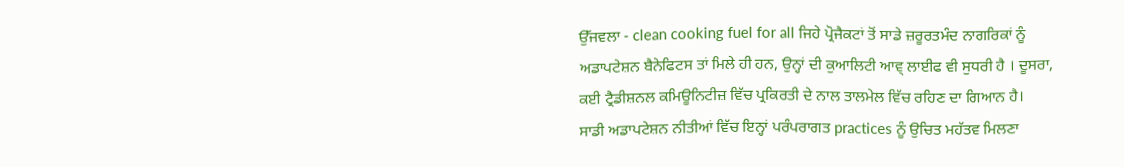ਉੱਜਵਲਾ - clean cooking fuel for all ਜਿਹੇ ਪ੍ਰੋਜੈਕਟਾਂ ਤੋਂ ਸਾਡੇ ਜ਼ਰੂਰਤਮੰਦ ਨਾਗਰਿਕਾਂ ਨੂੰ ਅਡਾਪਟੇਸ਼ਨ ਬੈਨੇਫਿਟਸ ਤਾਂ ਮਿਲੇ ਹੀ ਹਨ, ਉਨ੍ਹਾਂ ਦੀ ਕੁਆਲਿਟੀ ਆਵ੍ ਲਾਈਫ ਵੀ ਸੁਧਰੀ ਹੈ । ਦੂਸਰਾ, ਕਈ ਟ੍ਰੈਡੀਸ਼ਨਲ ਕਮਿਊਨਿਟੀਜ਼ ਵਿੱਚ ਪ੍ਰਕਿਰਤੀ ਦੇ ਨਾਲ ਤਾਲਮੇਲ ਵਿੱਚ ਰਹਿਣ ਦਾ ਗਿਆਨ ਹੈ।
ਸਾਡੀ ਅਡਾਪਟੇਸ਼ਨ ਨੀਤੀਆਂ ਵਿੱਚ ਇਨ੍ਹਾਂ ਪਰੰਪਰਾਗਤ practices ਨੂੰ ਉਚਿਤ ਮਹੱਤਵ ਮਿਲਣਾ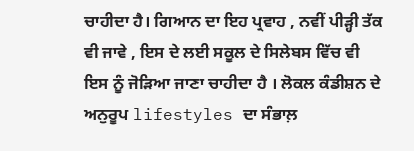ਚਾਹੀਦਾ ਹੈ। ਗਿਆਨ ਦਾ ਇਹ ਪ੍ਰਵਾਹ , ਨਵੀਂ ਪੀੜ੍ਹੀ ਤੱਕ ਵੀ ਜਾਵੇ , ਇਸ ਦੇ ਲਈ ਸਕੂਲ ਦੇ ਸਿਲੇਬਸ ਵਿੱਚ ਵੀ ਇਸ ਨੂੰ ਜੋੜਿਆ ਜਾਣਾ ਚਾਹੀਦਾ ਹੈ । ਲੋਕਲ ਕੰਡੀਸ਼ਨ ਦੇ ਅਨੁਰੂਪ lifestyles ਦਾ ਸੰਭਾਲ਼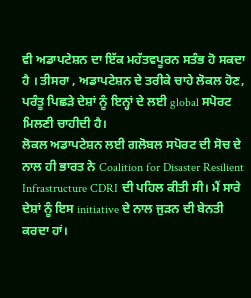ਵੀ ਅਡਾਪਟੇਸ਼ਨ ਦਾ ਇੱਕ ਮਹੱਤਵਪੂਰਨ ਸਤੰਭ ਹੋ ਸਕਦਾ ਹੈ । ਤੀਸਰਾ , ਅਡਾਪਟੇਸ਼ਨ ਦੇ ਤਰੀਕੇ ਚਾਹੇ ਲੋਕਲ ਹੋਣ, ਪਰੰਤੂ ਪਿਛੜੇ ਦੇਸ਼ਾਂ ਨੂੰ ਇਨ੍ਹਾਂ ਦੇ ਲਈ global ਸਪੋਰਟ ਮਿਲਣੀ ਚਾਹੀਦੀ ਹੈ।
ਲੋਕਲ ਅਡਾਪਟੇਸ਼ਨ ਲਈ ਗਲੋਬਲ ਸਪੋਰਟ ਦੀ ਸੋਚ ਦੇ ਨਾਲ ਹੀ ਭਾਰਤ ਨੇ Coalition for Disaster Resilient Infrastructure CDRI ਦੀ ਪਹਿਲ ਕੀਤੀ ਸੀ। ਮੈਂ ਸਾਰੇ ਦੇਸ਼ਾਂ ਨੂੰ ਇਸ initiative ਦੇ ਨਾਲ ਜੁੜਨ ਦੀ ਬੇਨਤੀ ਕਰਦਾ ਹਾਂ।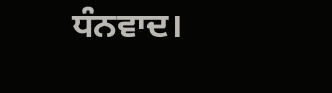ਧੰਨਵਾਦ।